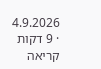4.9.2026 · 9 דקות קריאה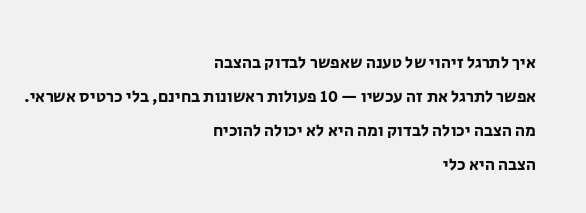איך לתרגל זיהוי של טענה שאפשר לבדוק בהצבה
אפשר לתרגל את זה עכשיו — 10 פעולות ראשונות בחינם, בלי כרטיס אשראי.
מה הצבה יכולה לבדוק ומה היא לא יכולה להוכיח
הצבה היא כלי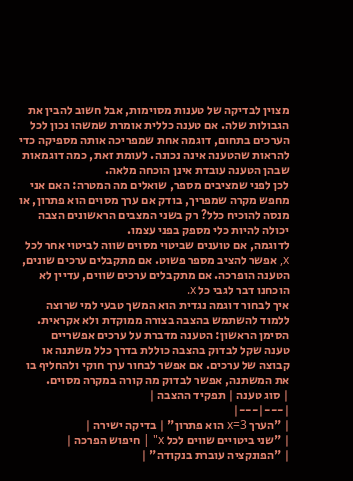מצוין לבדיקה של טענות מסוימות, אבל חשוב להבין את הגבולות שלה. אם טענה כללית אומרת שמשהו נכון לכל הערכים בתחום, דוגמה אחת שמפריכה אותה מספיקה כדי להראות שהטענה אינה נכונה. לעומת זאת, כמה דוגמאות שבהן הטענה עובדת אינן הוכחה מלאה.
לכן לפני שמציבים מספר, שואלים מה המטרה: האם אני מחפש מקרה שמפריך, בודק אם ערך מסוים הוא פתרון, או מנסה להוכיח כלל? רק בשני המצבים הראשונים הצבה יכולה להיות כלי מספק בפני עצמו.
לדוגמה, אם טוענים שביטוי מסוים שווה לביטוי אחר לכל x, אפשר להציב מספר פשוט. אם מתקבלים ערכים שונים, הטענה הופרכה. אם מתקבלים ערכים שווים, עדיין לא הוכחנו דבר לגבי כל x.
איך לבחור דוגמה נגדית הוא המשך טבעי למי שרוצה ללמוד להשתמש בהצבה בצורה ממוקדת ולא אקראית.
הסימן הראשון: הטענה מדברת על ערכים אפשריים
טענה שקל לבדוק בהצבה כוללת בדרך כלל משתנה או קבוצה של ערכים. אם אפשר לבחור ערך חוקי ולהחליף בו את המשתנה, אפשר לבדוק מה קורה במקרה מסוים.
| סוג טענה | תפקיד ההצבה |
|---|---|
| "הערך x=3 הוא פתרון" | בדיקה ישירה |
| "שני ביטויים שווים לכל x" | חיפוש הפרכה |
| "הפונקציה עוברת בנקודה" |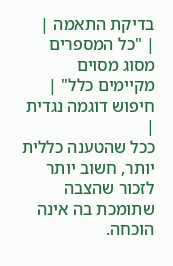בדיקת התאמה |
| "כל המספרים מסוג מסוים מקיימים כלל" | חיפוש דוגמה נגדית |
ככל שהטענה כללית יותר, חשוב יותר לזכור שהצבה שתומכת בה אינה הוכחה.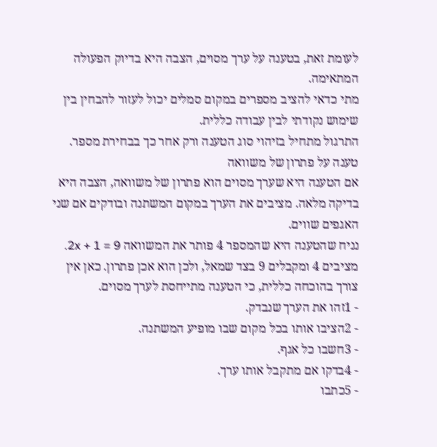לעומת זאת, בטענה על ערך מסוים, הצבה היא בדיוק הפעולה המתאימה.
מתי כדאי להציב מספרים במקום סמלים יכול לעזור להבחין בין שימוש נקודתי לבין עבודה כללית.
התרגול מתחיל בזיהוי סוג הטענה ורק אחר כך בבחירת מספר.
טענה על פתרון של משוואה
אם הטענה היא שערך מסוים הוא פתרון של משוואה, הצבה היא בדיקה מלאה. מציבים את הערך במקום המשתנה ובודקים אם שני האגפים שווים.
נניח שהטענה היא שהמספר 4 פותר את המשוואה 2x + 1 = 9. מציבים 4 ומקבלים 9 בצד שמאל, ולכן הוא אכן פתרון. כאן אין צורך בהוכחה כללית, כי הטענה מתייחסת לערך מסוים.
- 1זהו את הערך שנבדק.
- 2הציבו אותו בכל מקום שבו מופיע המשתנה.
- 3חשבו כל אגף.
- 4בדקו אם מתקבל אותו ערך.
- 5כתבו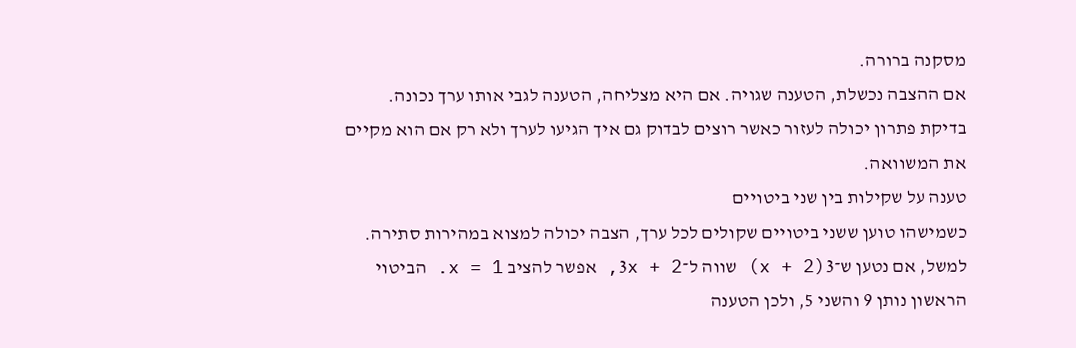מסקנה ברורה.
אם ההצבה נכשלת, הטענה שגויה. אם היא מצליחה, הטענה לגבי אותו ערך נכונה.
בדיקת פתרון יכולה לעזור כאשר רוצים לבדוק גם איך הגיעו לערך ולא רק אם הוא מקיים את המשוואה.
טענה על שקילות בין שני ביטויים
כשמישהו טוען ששני ביטויים שקולים לכל ערך, הצבה יכולה למצוא במהירות סתירה. למשל, אם נטען ש־3(x + 2) שווה ל־3x + 2, אפשר להציב x = 1. הביטוי הראשון נותן 9 והשני 5, ולכן הטענה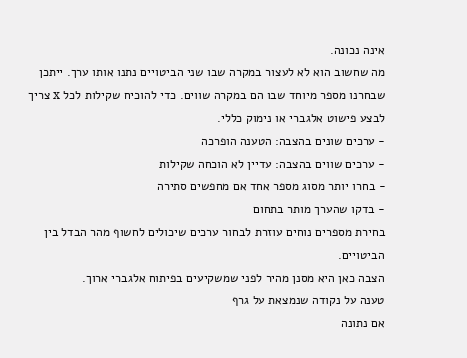אינה נכונה.
מה שחשוב הוא לא לעצור במקרה שבו שני הביטויים נתנו אותו ערך. ייתכן שבחרנו מספר מיוחד שבו הם במקרה שווים. כדי להוכיח שקילות לכל x צריך לבצע פישוט אלגברי או נימוק כללי.
- ערכים שונים בהצבה: הטענה הופרכה
- ערכים שווים בהצבה: עדיין לא הוכחה שקילות
- בחרו יותר מסוג מספר אחד אם מחפשים סתירה
- בדקו שהערך מותר בתחום
בחירת מספרים נוחים עוזרת לבחור ערכים שיכולים לחשוף מהר הבדל בין הביטויים.
הצבה כאן היא מסנן מהיר לפני שמשקיעים בפיתוח אלגברי ארוך.
טענה על נקודה שנמצאת על גרף
אם נתונה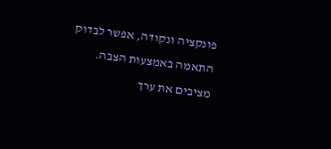פונקציה ונקודה, אפשר לבדוק התאמה באמצעות הצבה. מציבים את ערך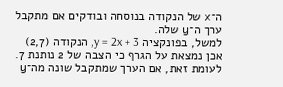ה־x של הנקודה בנוסחה ובודקים אם מתקבל ערך ה־y שלה.
למשל, בפונקציה y = 2x + 3, הנקודה (2,7) אכן נמצאת על הגרף כי הצבה של 2 נותנת 7. לעומת זאת, אם הערך שמתקבל שונה מה־y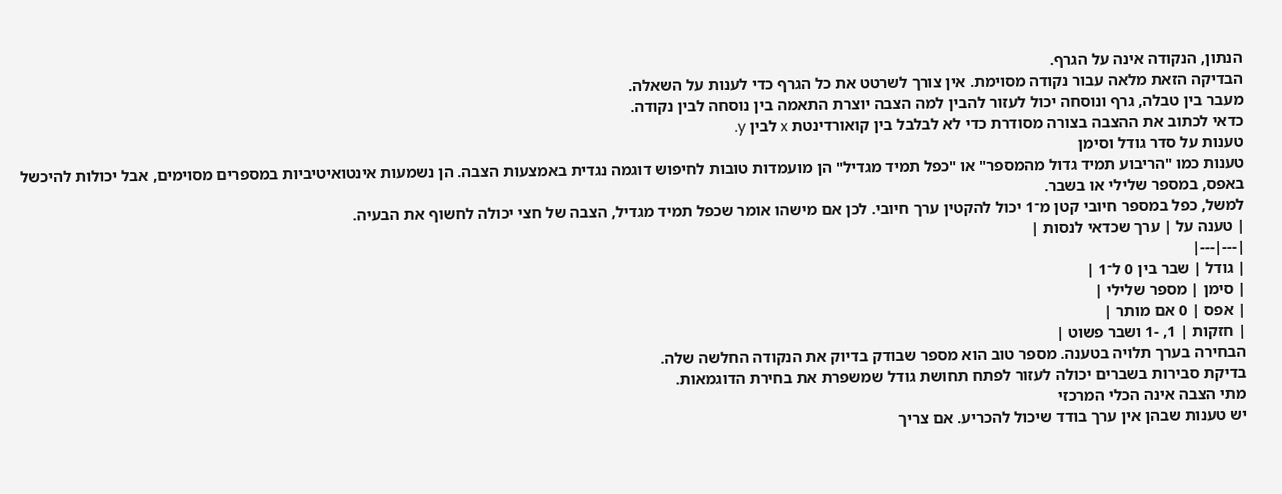הנתון, הנקודה אינה על הגרף.
הבדיקה הזאת מלאה עבור נקודה מסוימת. אין צורך לשרטט את כל הגרף כדי לענות על השאלה.
מעבר בין טבלה, גרף ונוסחה יכול לעזור להבין למה הצבה יוצרת התאמה בין נוסחה לבין נקודה.
כדאי לכתוב את ההצבה בצורה מסודרת כדי לא לבלבל בין קואורדינטת x לבין y.
טענות על סדר גודל וסימן
טענות כמו "הריבוע תמיד גדול מהמספר" או "כפל תמיד מגדיל" הן מועמדות טובות לחיפוש דוגמה נגדית באמצעות הצבה. הן נשמעות אינטואיטיביות במספרים מסוימים, אבל יכולות להיכשל באפס, במספר שלילי או בשבר.
למשל, כפל במספר חיובי קטן מ־1 יכול להקטין ערך חיובי. לכן אם מישהו אומר שכפל תמיד מגדיל, הצבה של חצי יכולה לחשוף את הבעיה.
| טענה על | ערך שכדאי לנסות |
|---|---|
| גודל | שבר בין 0 ל־1 |
| סימן | מספר שלילי |
| אפס | 0 אם מותר |
| חזקות | 1, -1 ושבר פשוט |
הבחירה בערך תלויה בטענה. מספר טוב הוא מספר שבודק בדיוק את הנקודה החלשה שלה.
בדיקת סבירות בשברים יכולה לעזור לפתח תחושת גודל שמשפרת את בחירת הדוגמאות.
מתי הצבה אינה הכלי המרכזי
יש טענות שבהן אין ערך בודד שיכול להכריע. אם צריך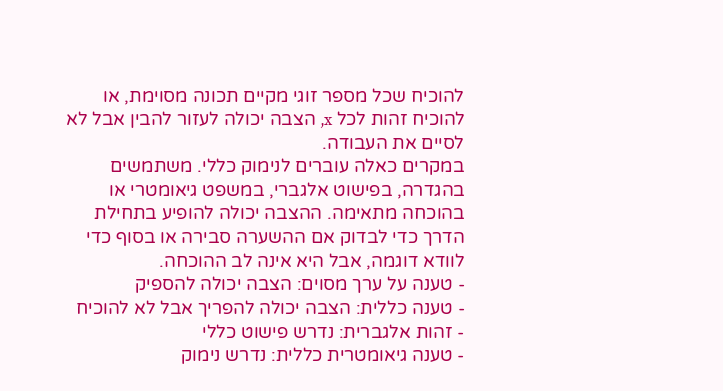להוכיח שכל מספר זוגי מקיים תכונה מסוימת, או להוכיח זהות לכל x, הצבה יכולה לעזור להבין אבל לא לסיים את העבודה.
במקרים כאלה עוברים לנימוק כללי. משתמשים בהגדרה, בפישוט אלגברי, במשפט גיאומטרי או בהוכחה מתאימה. ההצבה יכולה להופיע בתחילת הדרך כדי לבדוק אם ההשערה סבירה או בסוף כדי לוודא דוגמה, אבל היא אינה לב ההוכחה.
- טענה על ערך מסוים: הצבה יכולה להספיק
- טענה כללית: הצבה יכולה להפריך אבל לא להוכיח
- זהות אלגברית: נדרש פישוט כללי
- טענה גיאומטרית כללית: נדרש נימוק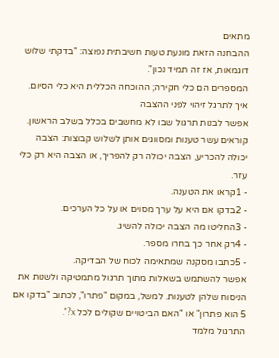מתאים
ההבחנה הזאת מונעת טעות חשיבתית נפוצה: "בדקתי שלוש דוגמאות, אז זה תמיד נכון".
המספרים הם כלי חקירה; ההוכחה הכללית היא כלי הסיום.
איך לתרגל זיהוי לפני ההצבה
אפשר לבנות תרגול שבו לא מחשבים בכלל בשלב הראשון. קוראים עשר טענות ומסווגים אותן לשלוש קבוצות: הצבה יכולה להכריע, הצבה יכולה רק להפריך, או הצבה היא רק כלי עזר.
- 1קראו את הטענה.
- 2בדקו אם היא על ערך מסוים או על כל הערכים.
- 3החליטו מה הצבה יכולה להשיג.
- 4רק אחר כך בחרו מספר.
- 5כתבו מסקנה שמתאימה לכוח של הבדיקה.
אפשר להשתמש בשאלות מתוך תרגול מתמטיקה ולשנות את הניסוח שלהן לטענות. למשל, במקום "פתרו", לכתוב "בדקו אם 5 הוא פתרון" או "האם הביטויים שקולים לכל x?".
התרגול מלמד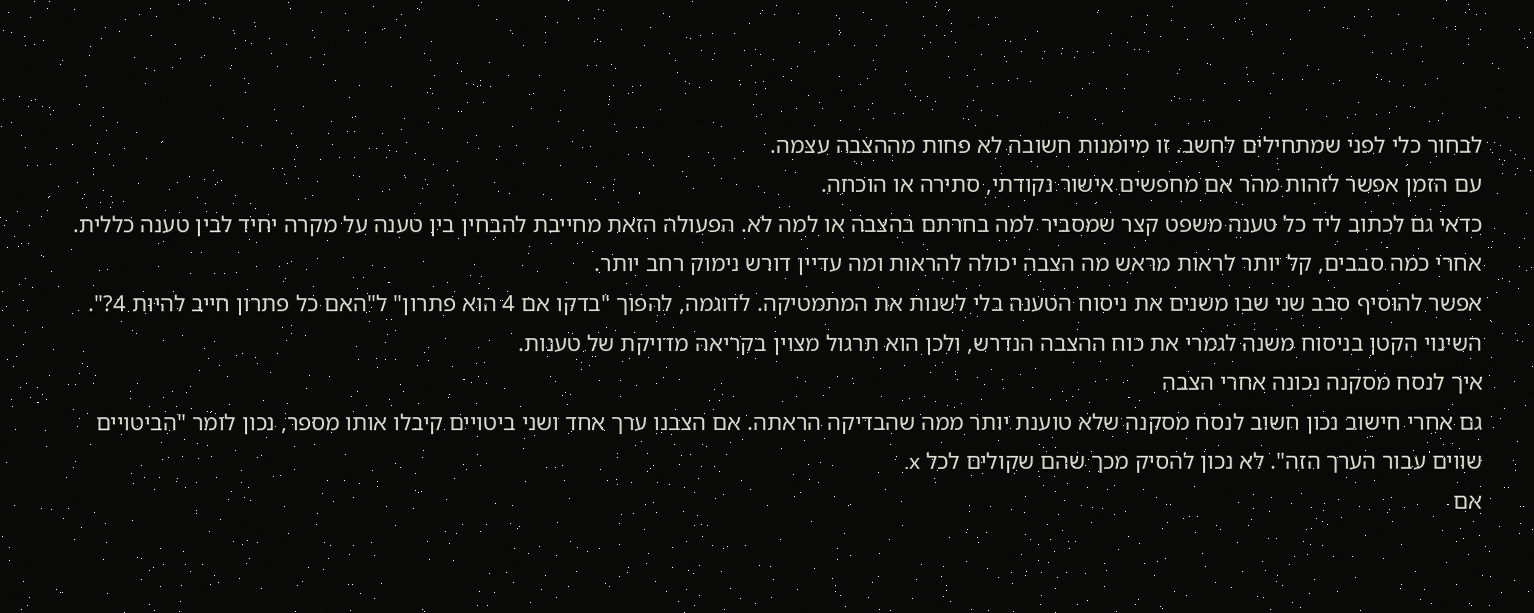לבחור כלי לפני שמתחילים לחשב. זו מיומנות חשובה לא פחות מההצבה עצמה.
עם הזמן אפשר לזהות מהר אם מחפשים אישור נקודתי, סתירה או הוכחה.
כדאי גם לכתוב ליד כל טענה משפט קצר שמסביר למה בחרתם בהצבה או למה לא. הפעולה הזאת מחייבת להבחין בין טענה על מקרה יחיד לבין טענה כללית. אחרי כמה סבבים, קל יותר לראות מראש מה הצבה יכולה להראות ומה עדיין דורש נימוק רחב יותר.
אפשר להוסיף סבב שני שבו משנים את ניסוח הטענה בלי לשנות את המתמטיקה. לדוגמה, להפוך "בדקו אם 4 הוא פתרון" ל"האם כל פתרון חייב להיות 4?". השינוי הקטן בניסוח משנה לגמרי את כוח ההצבה הנדרש, ולכן הוא תרגול מצוין בקריאה מדויקת של טענות.
איך לנסח מסקנה נכונה אחרי הצבה
גם אחרי חישוב נכון חשוב לנסח מסקנה שלא טוענת יותר ממה שהבדיקה הראתה. אם הצבנו ערך אחד ושני ביטויים קיבלו אותו מספר, נכון לומר "הביטויים שווים עבור הערך הזה". לא נכון להסיק מכך שהם שקולים לכל x.
אם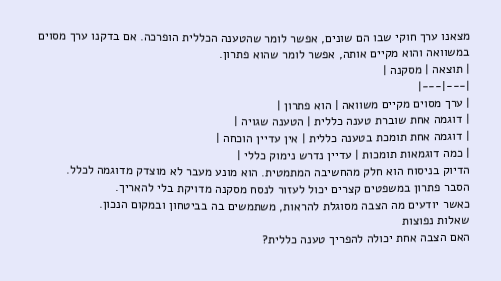מצאנו ערך חוקי שבו הם שונים, אפשר לומר שהטענה הכללית הופרכה. אם בדקנו ערך מסוים במשוואה והוא מקיים אותה, אפשר לומר שהוא פתרון.
| תוצאה | מסקנה |
|---|---|
| ערך מסוים מקיים משוואה | הוא פתרון |
| דוגמה אחת שוברת טענה כללית | הטענה שגויה |
| דוגמה אחת תומכת בטענה כללית | אין עדיין הוכחה |
| כמה דוגמאות תומכות | עדיין נדרש נימוק כללי |
הדיוק בניסוח הוא חלק מהחשיבה המתמטית. הוא מונע מעבר לא מוצדק מדוגמה לכלל.
הסבר פתרון במשפטים קצרים יכול לעזור לנסח מסקנה מדויקת בלי להאריך.
כאשר יודעים מה הצבה מסוגלת להראות, משתמשים בה בביטחון ובמקום הנכון.
שאלות נפוצות
האם הצבה אחת יכולה להפריך טענה כללית?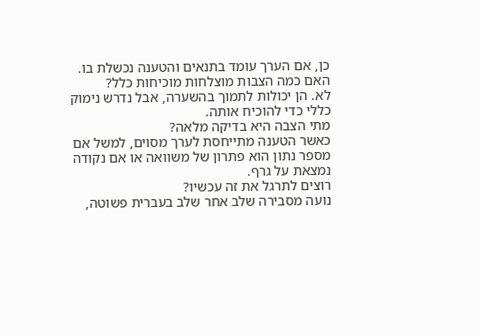כן, אם הערך עומד בתנאים והטענה נכשלת בו.
האם כמה הצבות מוצלחות מוכיחות כלל?
לא. הן יכולות לתמוך בהשערה, אבל נדרש נימוק כללי כדי להוכיח אותה.
מתי הצבה היא בדיקה מלאה?
כאשר הטענה מתייחסת לערך מסוים, למשל אם מספר נתון הוא פתרון של משוואה או אם נקודה נמצאת על גרף.
רוצים לתרגל את זה עכשיו?
נועה מסבירה שלב אחר שלב בעברית פשוטה,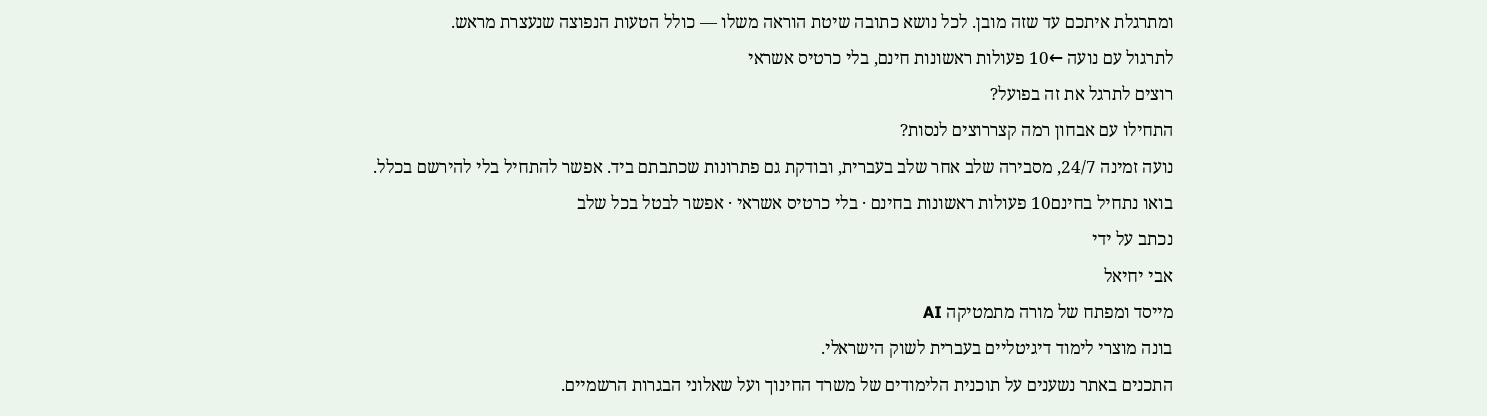ומתרגלת איתכם עד שזה מובן. לכל נושא כתובה שיטת הוראה משלו — כולל הטעות הנפוצה שנעצרת מראש.
לתרגול עם נועה ←10 פעולות ראשונות חינם, בלי כרטיס אשראי
רוצים לתרגל את זה בפועל?
התחילו עם אבחון רמה קצררוצים לנסות?
נועה זמינה 24/7, מסבירה שלב אחר שלב בעברית, ובודקת גם פתרונות שכתבתם ביד. אפשר להתחיל בלי להירשם בכלל.
בואו נתחיל בחינם10 פעולות ראשונות בחינם · בלי כרטיס אשראי · אפשר לבטל בכל שלב
נכתב על ידי
אבי יחיאל
מייסד ומפתח של מורה מתמטיקה AI
בונה מוצרי לימוד דיגיטליים בעברית לשוק הישראלי.
התכנים באתר נשענים על תוכנית הלימודים של משרד החינוך ועל שאלוני הבגרות הרשמיים.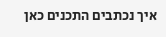איך נכתבים התכנים כאן